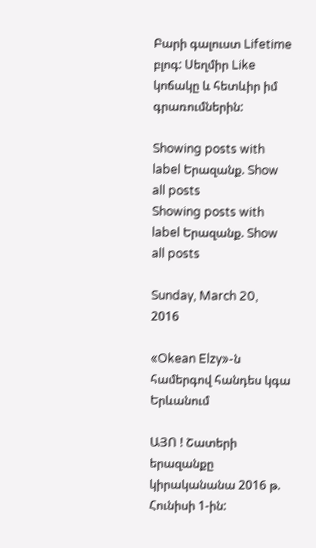Բարի գալուստ Lifetime բլոգ: Սեղմիր Like կոճակը և հետևիր իմ գրառումներին:

Showing posts with label Երազանք. Show all posts
Showing posts with label Երազանք. Show all posts

Sunday, March 20, 2016

«Okean Elzy»-ն համերգով հանդես կգա Երևանում

ԱՅՈ ! Շատերի երազանքը կիրականանա 2016 թ. Հունիսի 1-ին: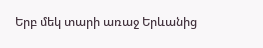Երբ մեկ տարի առաջ Երևանից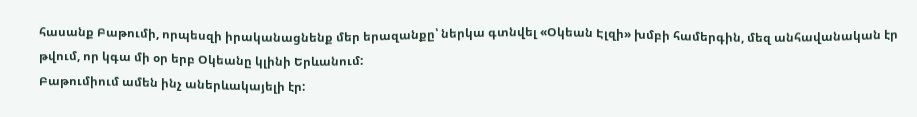հասանք Բաթումի, որպեսզի իրականացնենք մեր երազանքը՝ ներկա գտնվել «Օկեան Էլզի» խմբի համերգին, մեզ անհավանական էր թվում, որ կգա մի օր երբ Օկեանը կլինի Երևանում:
Բաթումիում ամեն ինչ աներևակայելի էր: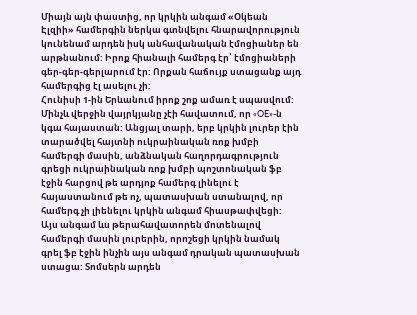Միայն այն փաստից, որ կրկին անգամ «Օկեան Էլզիի» համերգին ներկա գտնվելու հնարավորություն կունենամ արդեն իսկ անհավանական էմոցիաներ են արթնանում: Իրոք հիանալի համերգ էր՝ էմոցիաների գեր-գեր-գերլարում էր: Որքան հաճույք ստացանք այդ համերգից էլ ասելու չի:
Հունիսի 1-ին Երևանում իրոք շոք ամառ է սպասվում:
Մինչև վերջին վայրկյանը չէի հավատում, որ «OE»-ն կգա հայաստան: Անցյալ տարի, երբ կրկին լուրեր էին տարածվել հայտնի ուկրաինական ռոք խմբի համերգի մասին, անձնական հաղորդագրություն գրեցի ուկրաինական ռոք խմբի պոշտոնական ֆբ էջին հարցով թե արդյոք համերգ լինելու է հայաստանում թե ոչ, պատասխան ստանալով, որ համերգ չի լիենելու կրկին անգամ հիասթափվեցի:
Այս անգամ ևս թերահավատորեն մոտենալով համերգի մասին լուրերին, որոշեցի կրկին նամակ գրել ֆբ էջին ինչին այս անգամ դրական պատասխան ստացա: Տոմսերն արդեն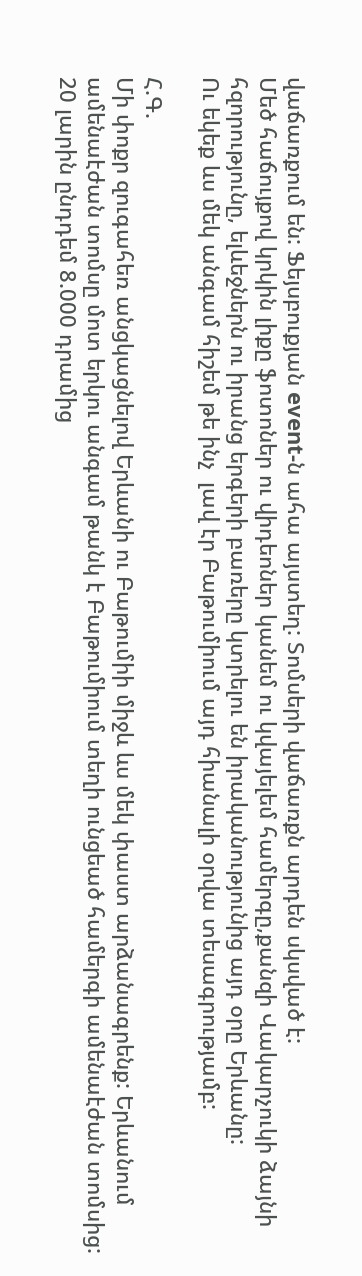վաճառքում են: Ֆեյսբուքյան event-ն ահա այստեղ: Տոմսերի վաճառքն արդեն սկսված է:
Մեծ հաճույքով կրկին լիքը ֆոտոներ ու վիդեոներ կանեմ ու կվայելեմ համերգը,քանզի Վակարչուկի ձայնի հզորությունը, ելևեջներն ու իրանց երգերի բառերը կտրելու են իրականությունից այդ օրը Երևանը:
Ու եկեք ևս մեկ անգամ հիշեմ թե ինչ  լավ էր Բաթումիում այդ հիանալի օրվա տեսագրությամբ:

Հ.Գ.
Մի փոքր զուգահեռ անցկացնելով Երևանի ու Բաթումիի միջև ևս մեկ փաստ արձանագրենք: Երևանում ամենաէժան տոմսը մոտ երկու անգամ թանկ է Բաթումիում տեղի ունցեած համերգի ամենաէժան տոմսից: 20 լարին ընդդեմ 8.000 դրամից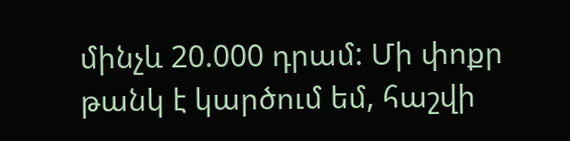մինչև 20.000 դրամ: Մի փոքր թանկ է կարծում եմ, հաշվի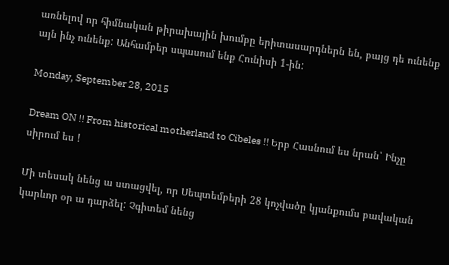առնելով որ հիմնական թիրախային խումբը երիտասարդներն են, բայց դե ունենք այն ինչ ունենք: Անհամբեր սպասում ենք Հունիսի 1-ին:

Monday, September 28, 2015

Dream ON !! From historical motherland to Cibeles !! Երբ Հասնում ես նրան՝ Ինչը սիրում ես !

Մի տեսակ նենց ա ստացվել, որ Սեպտեմբերի 28 կոչվածը կյանքումս բավական կարևոր օր ա դարձել: Չգիտեմ նենց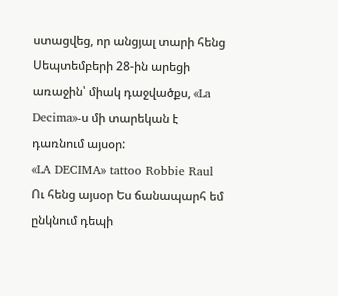ստացվեց, որ անցյալ տարի հենց Սեպտեմբերի 28-ին արեցի առաջին՝ միակ դաջվածքս, «La Decima»-ս մի տարեկան է դառնում այսօր:
«LA DECIMA» tattoo Robbie Raul
Ու հենց այսօր Ես ճանապարհ եմ ընկնում դեպի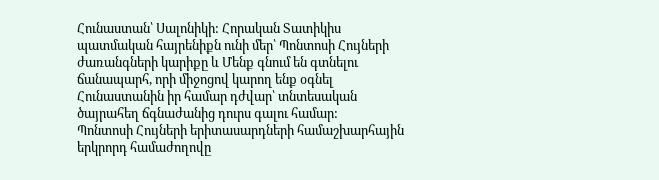Հունաստան՝ Սալոնիկի: Հորական Տատիկիս պատմական հայրենիքն ունի մեր՝ Պոնտոսի Հույների ժառանգների կարիքը և Մենք գնում են գտնելու ճանապարհ, որի միջոցով կարող ենք օգնել Հունաստանին իր համար դժվար՝ տնտեսական ծայրահեղ ճգնաժանից դուրս գալու համար:
Պոնտոսի Հույների երիտասարդների համաշխարհային երկրորդ համաժողովը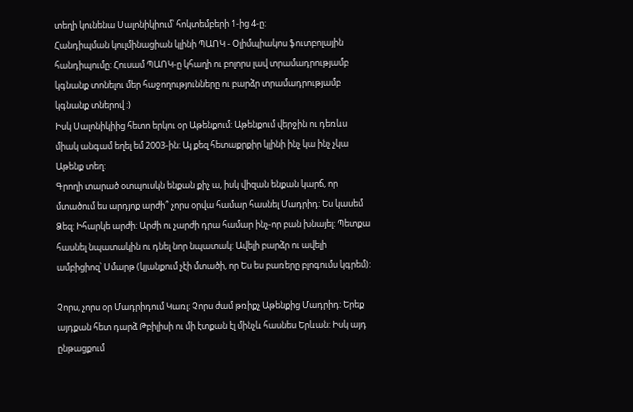տեղի կունենա Սալոնիկիում՝ հոկտեմբերի 1-ից 4-ը:
Հանդիպման կուլմինացիան կլինի ՊԱՈԿ - Օլիմպիակոս ֆուտբոլային հանդիպումը: Հուսամ ՊԱՈԿ-ը կհաղի ու բոլորս լավ տրամադրությամբ կգնանք տոնելու մեր հաջողությունները ու բարձր տրամադրությամբ կգնանք տներով :)
Իսկ Սալոնիկիից հետո երկու օր Աթենքում: Աթենքում վերջին ու դեռևս միակ անգամ եղել եմ 2003-ին: Այ քեզ հետաքրքիր կլինի ինչ կա ինչ չկա Աթենք տեղ:
Գրողի տարած օտպուսկն ենքան քիչ ա, իսկ վիզան ենքան կարճ, որ մտածում ես արդյոք արժի՞ չորս օրվա համար հասնել Մադրիդ: Ես կասեմ Ձեզ: Իհարկե արժի: Արժի ու չարժի դրա համար ինչ-որ բան խնայել: Պետքա հասնել նպատակին ու դնել նոր նպատակ: Ավելի բարձր ու ավելի ամբիցիոզ՝ Սմարթ (կյանքում չէի մտածի, որ Ես ես բառերը բլոգումս կգրեմ):

Չորս, չորս օր Մադրիդում Կառլ: Չորս ժամ թռիքչ Աթենքից Մադրիդ: Երեք այդքան հետ դարձ Թբիլիսի ու մի էտքան էլ մինչև հասնես Երևան: Իսկ այդ ընթացքում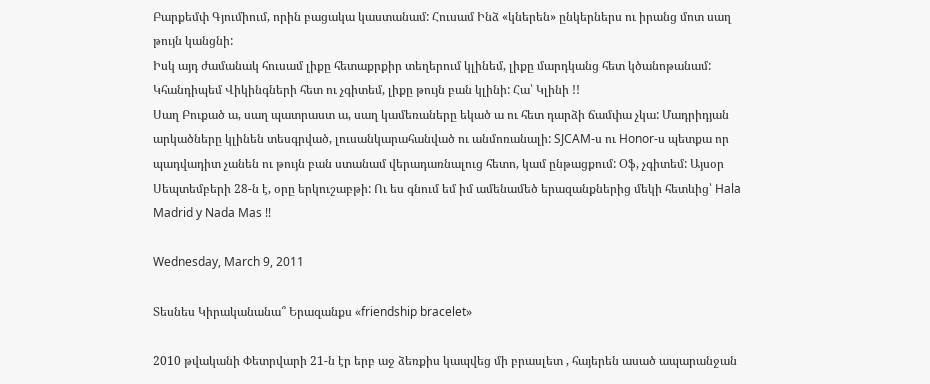Բարքեմփ Գյումիում, որին բացակա կաստանամ: Հուսամ Ինձ «կներեն» ընկերներս ու իրանց մոտ սաղ թույն կանցնի:
Իսկ այդ ժամանակ հուսամ լիքը հետաքրքիր տեղերում կլինեմ, լիքը մարդկանց հետ կծանոթանամ: Կհանդիպեմ Վիկինգների հետ ու չգիտեմ, լիքը թույն բան կլինի: Հա՝ Կլինի !!
Սաղ Բուքած ա, սաղ պատրաստ ա, սաղ կամեռաները եկած ա ու հետ դարձի ճամփա չկա: Մադրիդյան արկածները կլինեն տեսգրված, լուսանկարահանված ու անմոռանալի: SJCAM-ս ու Honor-ս պետքա որ պադվադիտ չանեն ու թույն բան ստանամ վերադառնալուց հետո, կամ ընթացքում: Օֆ, չգիտեմ: Այսօր Սեպտեմբերի 28-ն է, օրը երկուշաբթի: Ու ես գնում եմ իմ ամենամեծ երազանքներից մեկի հետևից՝ Hala Madrid y Nada Mas !!

Wednesday, March 9, 2011

Տեսնես Կիրականանա՞ Երազանքս «friendship bracelet»

2010 թվականի Փետրվարի 21-ն էր երբ աջ ձեռքիս կապվեց մի բրասլետ , հայերեն ասած ապարանջան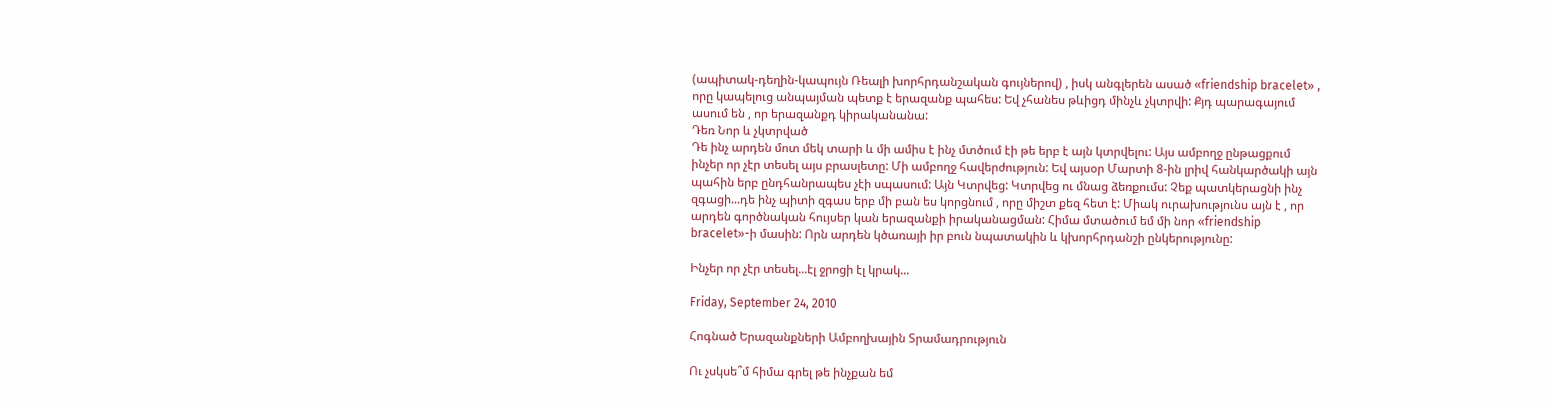(ապիտակ-դեղին-կապույն Ռեալի խորհրդանշական գույներով) , իսկ անգլերեն ասած «friendship bracelet» , որը կապելուց անպայման պետք է երազանք պահես: Եվ չհանես թևիցդ մինչև չկտրվի: Քյդ պարագայում ասում են , որ երազանքդ կիրականանա:
Դեռ Նոր և չկտրված
Դե ինչ արդեն մոտ մեկ տարի և մի ամիս է ինչ մտծում էի թե երբ է այն կտրվելու: Այս ամբողջ ընթացքում ինչեր որ չէր տեսել այս բրասլետը: Մի ամբողջ հավերժություն: Եվ այսօր Մարտի 8-ին լրիվ հանկարծակի այն պահին երբ ընդհանրապես չէի սպասում: Այն Կտրվեց: Կտրվեց ու մնաց ձեռքումս: Չեք պատկերացնի ինչ զգացի...դե ինչ պիտի զգաս երբ մի բան ես կորցնում , որը միշտ քեզ հետ է: Միակ ուրախությունս այն է , որ արդեն գործնական հույսեր կան երազանքի իրականացման: Հիմա մտածում եմ մի նոր «friendship bracelet»-ի մասին: Որն արդեն կծառայի իր բուն նպատակին և կխորհրդանշի ընկերությունը:

Ինչեր որ չէր տեսել...էլ ջրոցի էլ կրակ...

Friday, September 24, 2010

Հոգնած Երազանքների Ամբողխային Տրամադրություն

Ու չսկսե՞մ հիմա գրել թե ինչքան եմ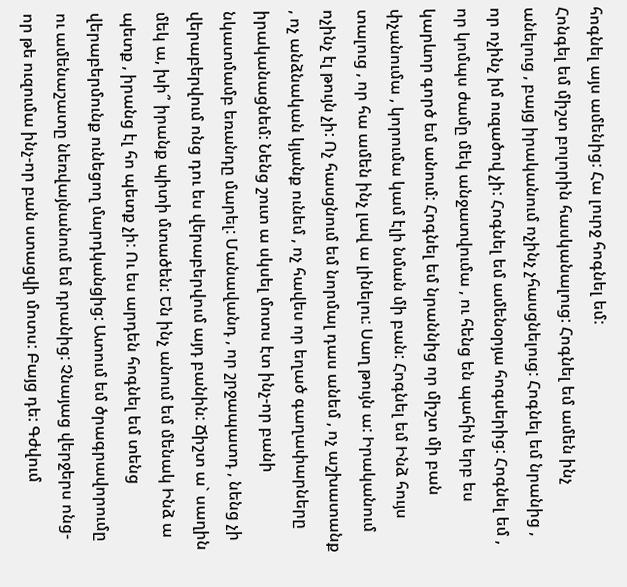հոգնել այս ամենից: Հա լուրջ հոգնել եմ:
Հոնգել եմ միշտ բոլորին հասկանալուց: Հոգնել եմ ամեն ինչ անելուց , բայց իրականում ոչինչ չհասցնելուց: Հոգնել եմ նրանից , որ ոչինչ իմ ուզածով չի: Հոգնել եմ ամենօրյա հոգսերից: Հոգնել եմ , որ կոմպս ժամը մեկ անջատվումա , ու հենց են պահին երբ ես կարևոր գործ եմ անում: Հոգնել եմ նրաննից որ միշտ մի բան փչանումա , կորումա կամ էլի նման մի բան: Հոգնել եմ Ինձ հույս տալուց , որ հա ամեն ինչ լավ ա լինելու: Սաղ թույն ա: Իրականում ոչինչ էլ թույն չի: Ոչ հասցնում եմ նորմալ դաս անեմ , ոչ աշխատանք , ոչ անձնական կյանք ունեմ , ոչ հավես որ եղած գաղափարները իրականացնեմ: Նենց շուտ ա սկսել մոտս էտ ինչ-որ բանի նկատմամբ եռանդը մարել: Մանավանդ , որ շրջապատդ , նենց չի վերաբերվում ոնց դու ես վերաբերվում այդ բանին: Ճիշտ ա` սաղին մեկ ա, խի՞ իրանք պիտի մտածեն: Են ինչ անում եմ մենակ Ինձ ա պետք , իրանց էլ հո պետք չի: Ու ես արդեն հոգնել եմ տենց վերաբերմունք ունեցող մարդկանցից: Ատում եմ ծրագրավորումը ու ամենաշատը նեռվայնանում եմ դրանից: Չնայաց վերջերս ոնց-որ թե ուզումա ինչ-որ բան ստացվի մոտս: Բայց դե: Գժվում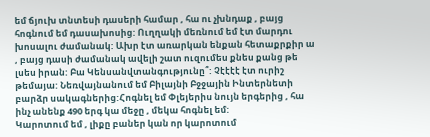եմ ճյուխ տնտեսի դասերի համար , հա ու չխնդաք , բայց հոգնում եմ դասախոսից: Ուղղակի մեռնում եմ էտ մարդու խոսալու ժամանակ: Ախր էտ առարկան ենքան հետաքրքիր ա , բայց դասի ժամանակ ավելի շատ ուզումես քնես քանց թե լսես իրան: Բա Կենսանվտանգությունը՞: Չէէէէ էտ ուրիշ թեմայա: Նեռվայնանում եմ Բիլայնի Բջջային Ինտերնետի բարձր սակագներից:Հոգնել եմ Փլեյերիս նույն երգերից , հա ինչ անենք 490 երգ կա մեջը , մեկա հոգնել եմ:
Կարոտում եմ , լիքը բաներ կան որ կարոտում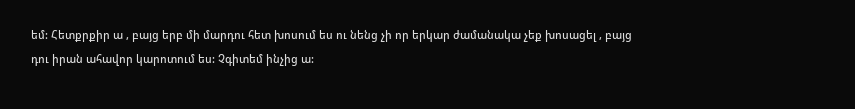եմ: Հետքրքիր ա , բայց երբ մի մարդու հետ խոսում ես ու նենց չի որ երկար ժամանակա չեք խոսացել , բայց դու իրան ահավոր կարոտում ես: Չգիտեմ ինչից ա: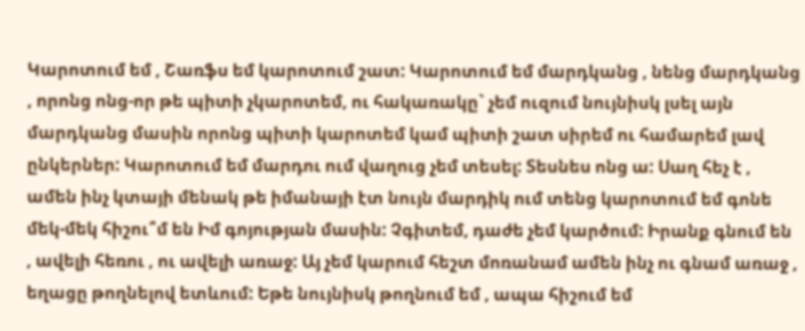Կարոտում եմ , Շառֆս եմ կարոտում շատ: Կարոտում եմ մարդկանց , նենց մարդկանց , որոնց ոնց-որ թե պիտի չկարոտեմ, ու հակառակը` չեմ ուզում նույնիսկ լսել այն մարդկանց մասին որոնց պիտի կարոտեմ կամ պիտի շատ սիրեմ ու համարեմ լավ ընկերներ: Կարոտում եմ մարդու ում վաղուց չեմ տեսել: Տեսնես ոնց ա: Սաղ հեչ է , ամեն ինչ կտայի մենակ թե իմանայի էտ նույն մարդիկ ում տենց կարոտում եմ գոնե մեկ-մեկ հիշու՞մ են Իմ գոյության մասին: Չգիտեմ, դաժե չեմ կարծում: Իրանք գնում են , ավելի հեռու , ու ավելի առաջ: Այ չեմ կարում հեշտ մոռանամ ամեն ինչ ու գնամ առաջ , եղացը թողնելով ետևում: Եթե նույնիսկ թողնում եմ , ապա հիշում եմ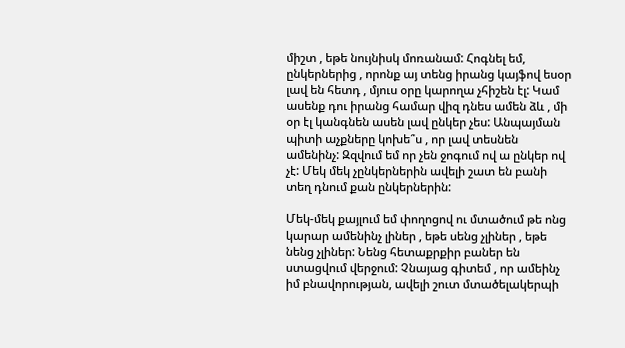միշտ , եթե նույնիսկ մոռանամ: Հոգնել եմ, ընկերներից , որոնք այ տենց իրանց կայֆով եսօր լավ են հետդ , մյուս օրը կարողա չհիշեն էլ: Կամ ասենք դու իրանց համար վիզ դնես ամեն ձև , մի օր էլ կանգնեն ասեն լավ ընկեր չես: Անպայման պիտի աչքները կոխե՞ս , որ լավ տեսնեն ամենինչ: Զզվում եմ որ չեն ջոգում ով ա ընկեր ով չէ: Մեկ մեկ չընկերներին ավելի շատ են բանի տեղ դնում քան ընկերներին:

Մեկ-մեկ քայլում եմ փողոցով ու մտածում թե ոնց կարար ամենինչ լիներ , եթե սենց չլիներ , եթե նենց չլիներ: Նենց հետաքրքիր բաներ են ստացվում վերջում: Չնայաց գիտեմ , որ ամեինչ իմ բնավորության, ավելի շուտ մտածելակերպի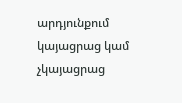արդյունքում կայացրաց կամ չկայացրաց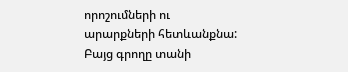որոշումների ու արարքների հետևանքնա: Բայց գրողը տանի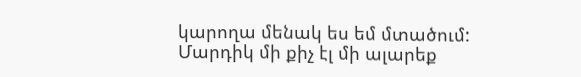կարողա մենակ ես եմ մտածում: Մարդիկ մի քիչ էլ մի ալարեք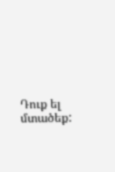Դուք ել մտածեք: